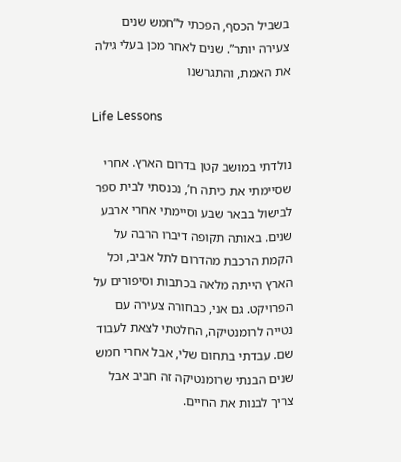בשביל הכסף, הפכתי ל”חמש שנים צעירה יותר”. שנים לאחר מכן בעלי גילה את האמת, והתגרשנו

Life Lessons

נולדתי במושב קטן בדרום הארץ. אחרי שסיימתי את כיתה ח’, נכנסתי לבית ספר לבישול בבאר שבע וסיימתי אחרי ארבע שנים. באותה תקופה דיברו הרבה על הקמת הרכבת מהדרום לתל אביב, וכל הארץ הייתה מלאה בכתבות וסיפורים על הפרויקט. גם אני, כבחורה צעירה עם נטייה לרומנטיקה, החלטתי לצאת לעבוד שם. עבדתי בתחום שלי, אבל אחרי חמש שנים הבנתי שרומנטיקה זה חביב אבל צריך לבנות את החיים.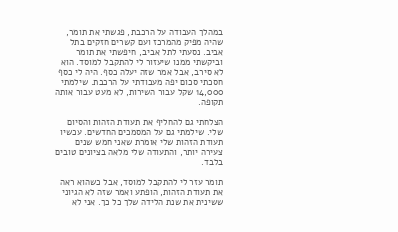במהלך העבודה על הרכבת, פגשתי את תומר, שהיה מפיק מהמרכז ועם קשרים חזקים בתל אביב. נסעתי לתל אביב, חיפשתי את תומר וביקשתי ממנו שיעזור לי להתקבל למוסד. הוא לא סירב, אבל אמר שזה יעלה כסף. היה לי כסף חסכתי סכום יפה מעבודתי על הרכבת. שילמתי 14,000 שקל עבור השירות, לא מעט עבור אותה תקופה.

הצלחתי גם להחליף את תעודת הזהות והסיום שלי. שילמתי גם על המסמכים החדשים. עכשיו תעודת הזהות שלי אומרת שאני חמש שנים צעירה יותר, והתעודה שלי מלאה בציונים טובים בלבד.

תומר עזר לי להתקבל למוסד, אבל כשהוא ראה את תעודת הזהות, הופתע ואמר שזה לא הגיוני ששינית את שנת הלידה שלך כל כך. אני לא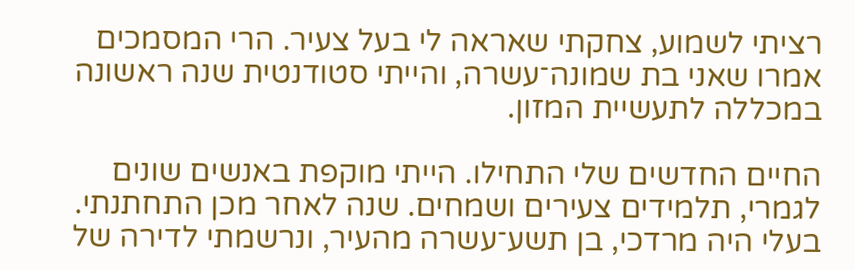רציתי לשמוע, צחקתי שאראה לי בעל צעיר. הרי המסמכים אמרו שאני בת שמונה־עשרה, והייתי סטודנטית שנה ראשונה במכללה לתעשיית המזון.

החיים החדשים שלי התחילו. הייתי מוקפת באנשים שונים לגמרי, תלמידים צעירים ושמחים. שנה לאחר מכן התחתנתי. בעלי היה מרדכי, בן תשע־עשרה מהעיר, ונרשמתי לדירה של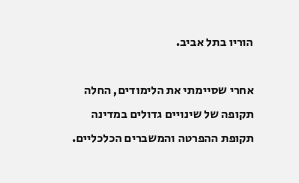הוריו בתל אביב.

אחרי שסיימתי את הלימודים, החלה תקופה של שינויים גדולים במדינה תקופת ההפרטה והמשברים הכלכליים.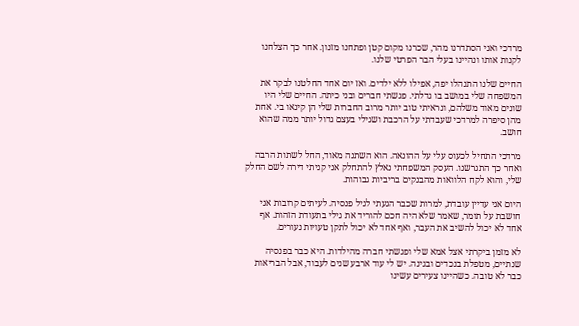מרדכי ואני הסתדרנו מהר, שכרנו מקום קטן ופתחנו מזנון. אחר כך הצלחנו לקנות אותו ונהיינו בעלי הבר הפרטי שלנו.

החיים שלנו התנהלו יפה, אפילו ללא ילדים. ואז יום אחד החלטנו לבקר את המשפחה שלי במושב בו גדלתי. פגשתי חברים ובני כיתה. החיים שלי היו שונים מאוד משלהם, ונראיתי טוב יותר מרוב החברות שלי הן קינאו בי. אחת מהן סיפרה למרדכי שעבדתי על הרכבת ושגילי בעצם גדול יותר ממה שהוא חושב.

מרדכי התחיל לכעוס עלי על ההונאה. הוא השתנה מאוד, החל לשתות הרבה ואחר כך התגרשנו. העסק המשפחתי נאלץ להתחלק אני קניתי דירה לשם החלק שלי, והוא לקח הלוואות מהבנקים בריביות גבוהות.

היום אני עדיין עובדת, למרות שכבר הגעתי לגיל פנסיה. לעיתים קרובות אני חושבת על תומר, שאמר שלא היה חכם להוריד את גילי בתעודת הזהות. אף אחד לא יכול להשיב את העבר, ואף אחד לא יכול לתקן טעויות נעורים.

לא מזמן ביקרתי אצל אמא שלי ופגשתי חברה מהילדות. היא כבר בפנסיה שנתיים, מטפלת בנכדים ובגינה. יש לי עוד ארבע שנים לעבוד, אבל הבריאות כבר לא טובה. כשהיינו צעירים עשינו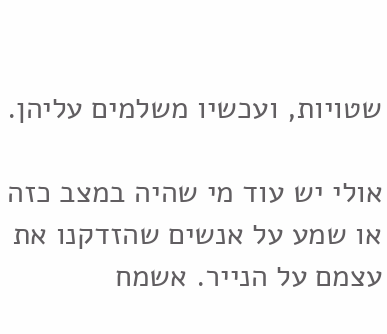שטויות, ועכשיו משלמים עליהן.

אולי יש עוד מי שהיה במצב כזה או שמע על אנשים שהזדקנו את עצמם על הנייר. אשמח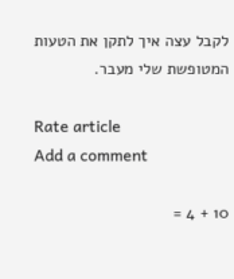לקבל עצה איך לתקן את הטעות המטופשת שלי מעבר.

Rate article
Add a comment

10 + 4 =